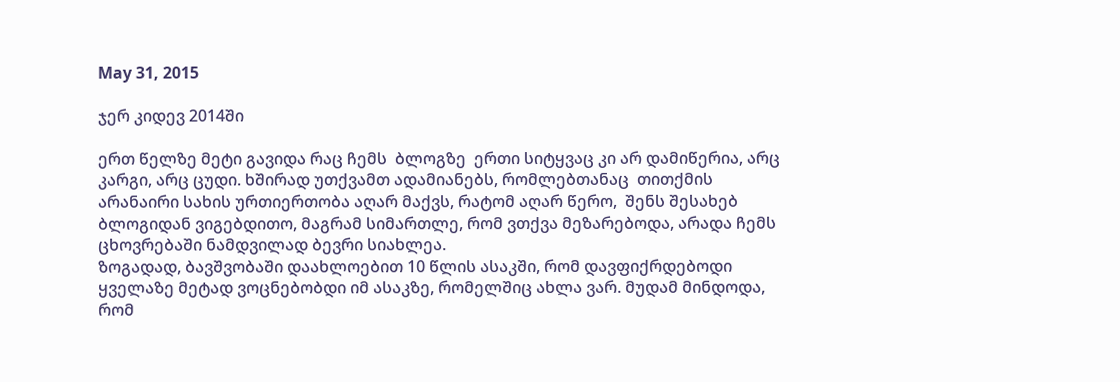May 31, 2015

ჯერ კიდევ 2014ში

ერთ წელზე მეტი გავიდა რაც ჩემს  ბლოგზე  ერთი სიტყვაც კი არ დამიწერია, არც კარგი, არც ცუდი. ხშირად უთქვამთ ადამიანებს, რომლებთანაც  თითქმის არანაირი სახის ურთიერთობა აღარ მაქვს, რატომ აღარ წერო,  შენს შესახებ ბლოგიდან ვიგებდითო, მაგრამ სიმართლე, რომ ვთქვა მეზარებოდა, არადა ჩემს ცხოვრებაში ნამდვილად ბევრი სიახლეა.
ზოგადად, ბავშვობაში დაახლოებით 10 წლის ასაკში, რომ დავფიქრდებოდი ყველაზე მეტად ვოცნებობდი იმ ასაკზე, რომელშიც ახლა ვარ. მუდამ მინდოდა, რომ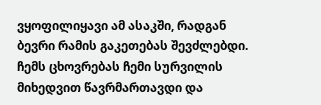ვყოფილიყავი ამ ასაკში, რადგან ბევრი რამის გაკეთებას შევძლებდი. ჩემს ცხოვრებას ჩემი სურვილის მიხედვით წავრმართავდი და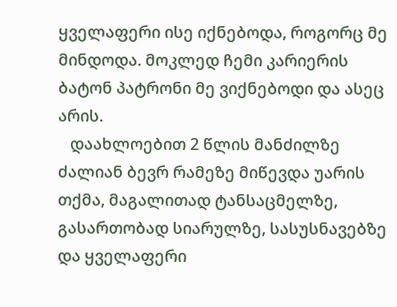ყველაფერი ისე იქნებოდა, როგორც მე მინდოდა. მოკლედ ჩემი კარიერის ბატონ პატრონი მე ვიქნებოდი და ასეც არის.
   დაახლოებით 2 წლის მანძილზე ძალიან ბევრ რამეზე მიწევდა უარის თქმა, მაგალითად ტანსაცმელზე, გასართობად სიარულზე, სასუსნავებზე და ყველაფერი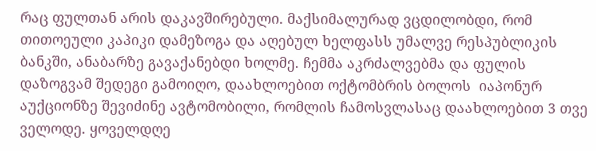რაც ფულთან არის დაკავშირებული. მაქსიმალურად ვცდილობდი, რომ  თითოეული კაპიკი დამეზოგა და აღებულ ხელფასს უმალვე რესპუბლიკის ბანკში, ანაბარზე გავაქანებდი ხოლმე. ჩემმა აკრძალვებმა და ფულის დაზოგვამ შედეგი გამოიღო, დაახლოებით ოქტომბრის ბოლოს  იაპონურ აუქციონზე შევიძინე ავტომობილი, რომლის ჩამოსვლასაც დაახლოებით 3 თვე ველოდე. ყოველდღე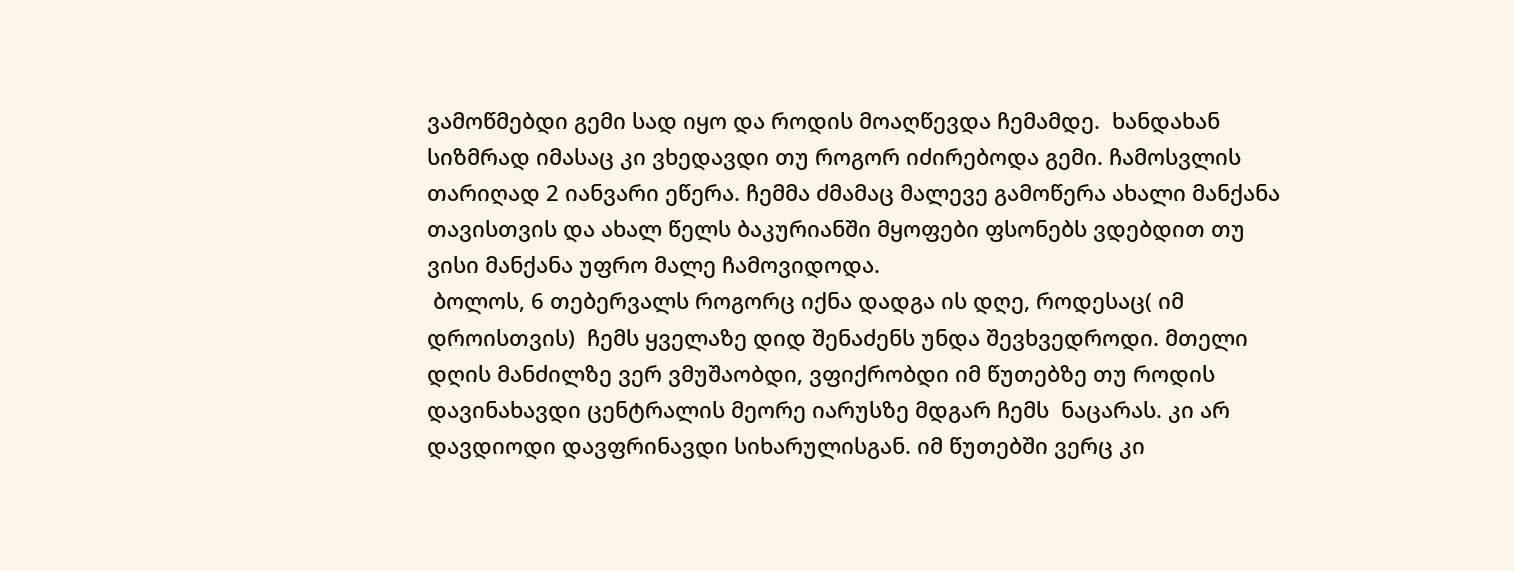ვამოწმებდი გემი სად იყო და როდის მოაღწევდა ჩემამდე.  ხანდახან სიზმრად იმასაც კი ვხედავდი თუ როგორ იძირებოდა გემი. ჩამოსვლის თარიღად 2 იანვარი ეწერა. ჩემმა ძმამაც მალევე გამოწერა ახალი მანქანა თავისთვის და ახალ წელს ბაკურიანში მყოფები ფსონებს ვდებდით თუ ვისი მანქანა უფრო მალე ჩამოვიდოდა.
 ბოლოს, 6 თებერვალს როგორც იქნა დადგა ის დღე, როდესაც( იმ დროისთვის)  ჩემს ყველაზე დიდ შენაძენს უნდა შევხვედროდი. მთელი დღის მანძილზე ვერ ვმუშაობდი, ვფიქრობდი იმ წუთებზე თუ როდის დავინახავდი ცენტრალის მეორე იარუსზე მდგარ ჩემს  ნაცარას. კი არ დავდიოდი დავფრინავდი სიხარულისგან. იმ წუთებში ვერც კი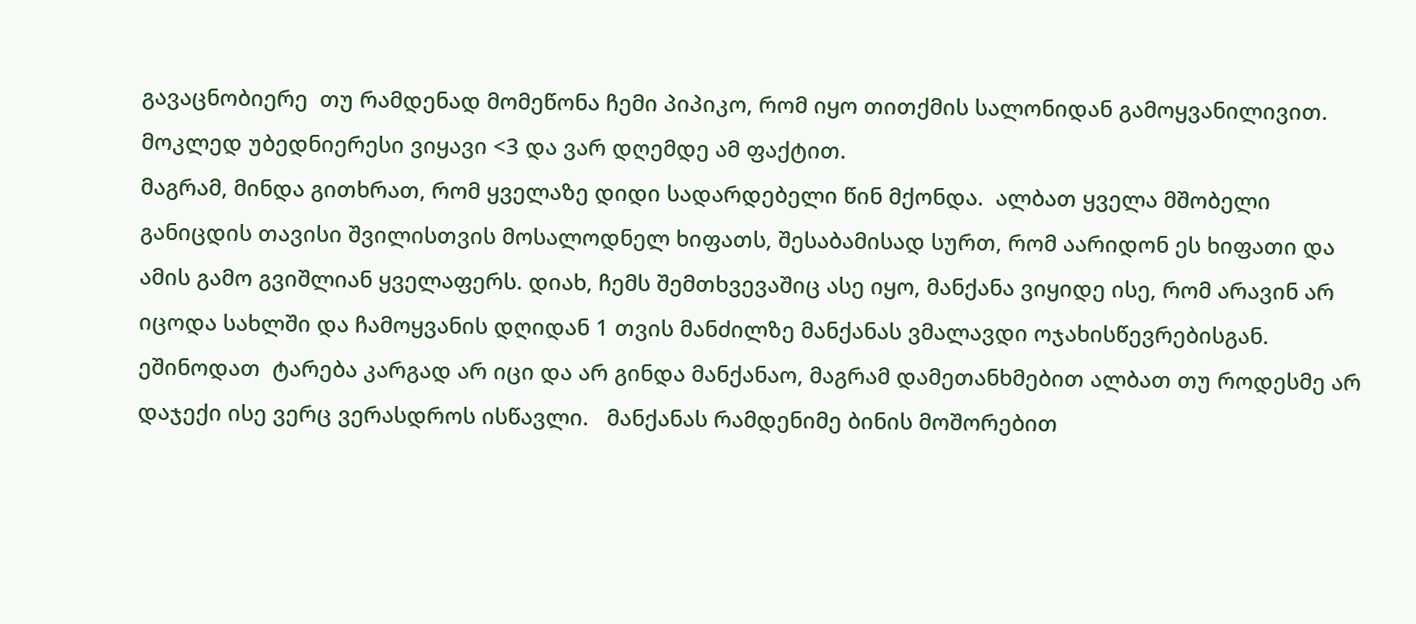გავაცნობიერე  თუ რამდენად მომეწონა ჩემი პიპიკო, რომ იყო თითქმის სალონიდან გამოყვანილივით. მოკლედ უბედნიერესი ვიყავი <3 და ვარ დღემდე ამ ფაქტით.
მაგრამ, მინდა გითხრათ, რომ ყველაზე დიდი სადარდებელი წინ მქონდა.  ალბათ ყველა მშობელი განიცდის თავისი შვილისთვის მოსალოდნელ ხიფათს, შესაბამისად სურთ, რომ აარიდონ ეს ხიფათი და ამის გამო გვიშლიან ყველაფერს. დიახ, ჩემს შემთხვევაშიც ასე იყო, მანქანა ვიყიდე ისე, რომ არავინ არ იცოდა სახლში და ჩამოყვანის დღიდან 1 თვის მანძილზე მანქანას ვმალავდი ოჯახისწევრებისგან. ეშინოდათ  ტარება კარგად არ იცი და არ გინდა მანქანაო, მაგრამ დამეთანხმებით ალბათ თუ როდესმე არ დაჯექი ისე ვერც ვერასდროს ისწავლი.   მანქანას რამდენიმე ბინის მოშორებით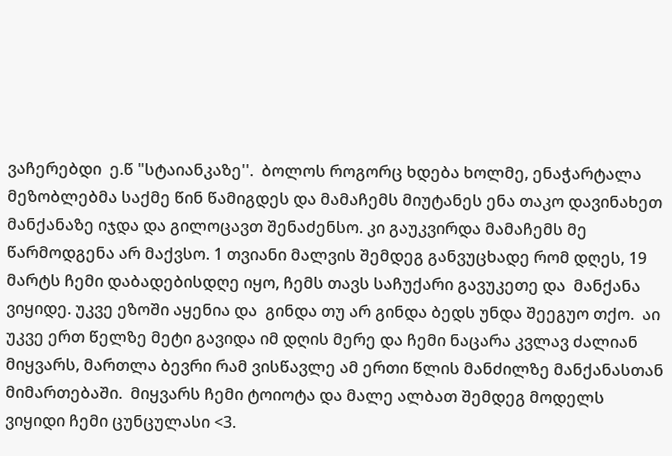ვაჩერებდი  ე.წ "სტაიანკაზე''.  ბოლოს როგორც ხდება ხოლმე, ენაჭარტალა მეზობლებმა საქმე წინ წამიგდეს და მამაჩემს მიუტანეს ენა თაკო დავინახეთ მანქანაზე იჯდა და გილოცავთ შენაძენსო. კი გაუკვირდა მამაჩემს მე წარმოდგენა არ მაქვსო. 1 თვიანი მალვის შემდეგ განვუცხადე რომ დღეს, 19 მარტს ჩემი დაბადებისდღე იყო, ჩემს თავს საჩუქარი გავუკეთე და  მანქანა ვიყიდე. უკვე ეზოში აყენია და  გინდა თუ არ გინდა ბედს უნდა შეეგუო თქო.  აი უკვე ერთ წელზე მეტი გავიდა იმ დღის მერე და ჩემი ნაცარა კვლავ ძალიან მიყვარს, მართლა ბევრი რამ ვისწავლე ამ ერთი წლის მანძილზე მანქანასთან მიმართებაში.  მიყვარს ჩემი ტოიოტა და მალე ალბათ შემდეგ მოდელს ვიყიდი ჩემი ცუნცულასი <3.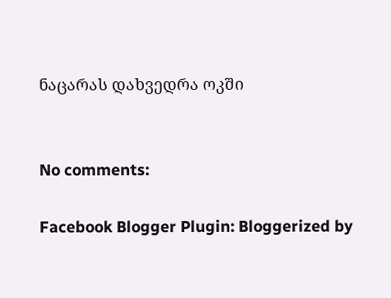ნაცარას დახვედრა ოკში


No comments:

Facebook Blogger Plugin: Bloggerized by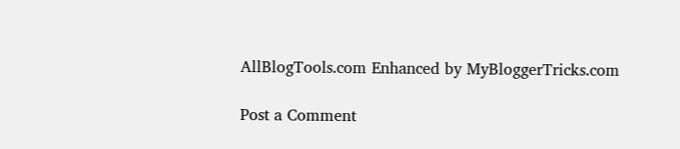AllBlogTools.com Enhanced by MyBloggerTricks.com

Post a Comment